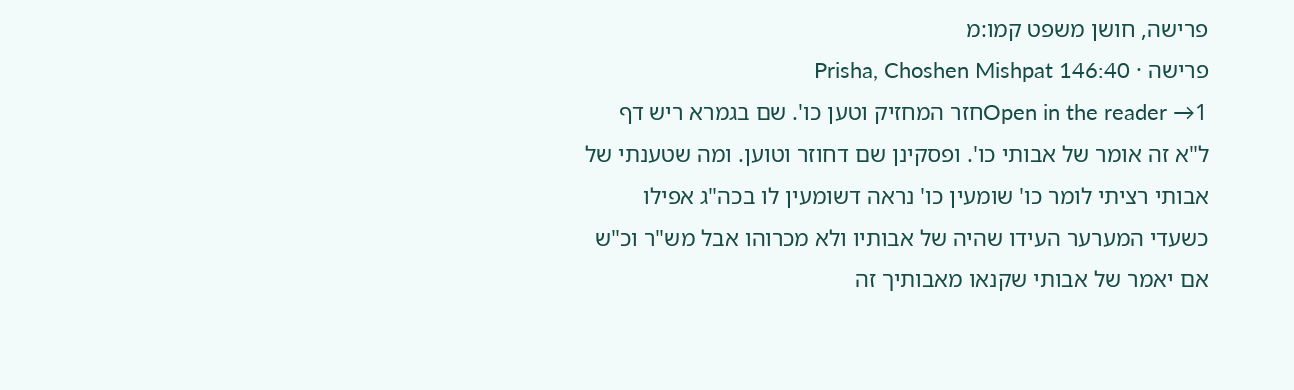פרישה, חושן משפט קמו:מ
פרישה · Prisha, Choshen Mishpat 146:40
Open in the reader →1חזר המחזיק וטען כו'. שם בגמרא ריש דף ל"א זה אומר של אבותי כו'. ופסקינן שם דחוזר וטוען. ומה שטענתי של אבותי רציתי לומר כו' שומעין כו' נראה דשומעין לו בכה"ג אפילו כשעדי המערער העידו שהיה של אבותיו ולא מכרוהו אבל מש"ר וכ"ש אם יאמר של אבותי שקנאו מאבותיך זה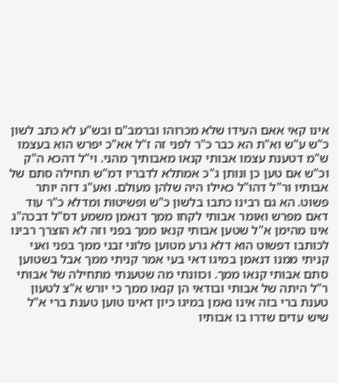אינו קאי אאם העידו שלא מכרוהו וברמב"ם ובש"ע לא כתב לשון כ"ש ע"ש וא"ת הא כבר כ"ר לפני זה ז"ל אא"כ יפרש הוא בעצמו ש"מ דטענת עצמו אבותי קנאו מאבותיך מהני. וי"ל דהכא ה"ק וכ"ש אם טען כן ונותן ג"כ אמתלא לדבריו דמ"ש תחילה סתם של אבותיו ור"ל דהו"ל כאילו היה שלהן מעולם. ואע"ג דזה יותר פשוט. הא גם רבינו כתבו בלשון כ"ש ופשיטות ומדלא כ"ר עוד דאם מפרש ואומר אבותי לקחו ממך דנאמן משמע דס"ל דבכה"ג אינו מהימן א"ל שטען אבותי קנאו ממך בפני וזה לא הוצרך רבינו לכותבו דפשוט הוא דלא גרע מטוען פלוני זבני ממך בפני ואני קניתי ממנו דנאמן במיגו דאי בעי אמר קניתי ממך אבל בשטוען סתם אבותי קנאו ממך. וכוונתי מה שטענתי מתחילה של אבותי ר"ל היתה של אבותי ובודאי הן קנאו ממך כי יורש א"צ לטעון טענת ברי בזה אינו נאמן במיגו כיון דאינו טוען טענת ברי א"ל שיש עדים שדרו בו אבותיו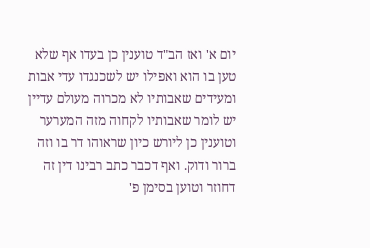יום א' ואז הב"ד טוענין כן בעדו אף שלא טען בו הוא ואפילו יש לשכנגדו עדי אבות ומעידים שאבותיו לא מכרוה מעולם עדיין יש לומר שאבותיו לקחוה מזה המערער וטוענין כן ליורש כיון שראוהו דר בו וזה ברור ודוק. ואף דכבר כתב רבינו דין זה דחוזר וטוען בסימן פ'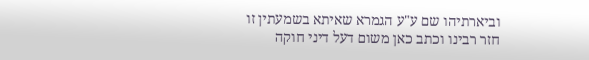וביארתיהו שם ע"ע הגמרא שאיתא בשמעתין זו חזר רבינו וכתב כאן משום דעל דיני חוקה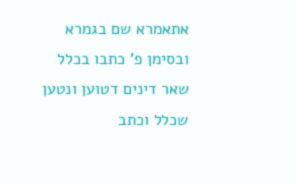אתאמרא שם בגמרא ובסימן פ' כתבו בכלל שאר דינים דטוען ונטען שכלל וכתב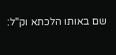שם באותו הלכתא וק"ל: